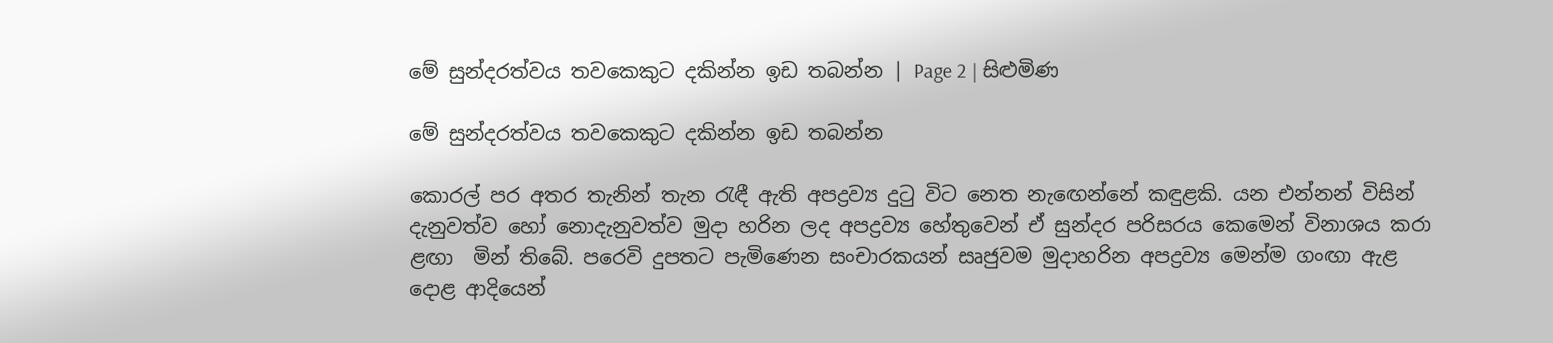මේ සුන්දරත්වය තවකෙකුට දකින්න ඉඩ තබන්න | Page 2 | සිළුමිණ

මේ සුන්දරත්වය තවකෙකුට දකින්න ඉඩ තබන්න

කොරල් පර අතර තැනින් තැන රැඳී ඇති අපද්‍රව්‍ය දුටු විට නෙත නැඟෙන්නේ කඳුළකි. යන එන්නන් විසින් දැනුවත්ව හෝ නොදැනුවත්ව මුදා හරින ලද අපද්‍රව්‍ය හේතුවෙන් ඒ සුන්දර පරිසරය කෙමෙන් විනාශය කරා ළඟා  මින් තිබේ. පරෙවි දුපතට පැමිණෙන සංචාරකයන් සෘජුවම මුදාහරින අපද්‍රව්‍ය මෙන්ම ගංඟා ඇළ දොළ ආදියෙන්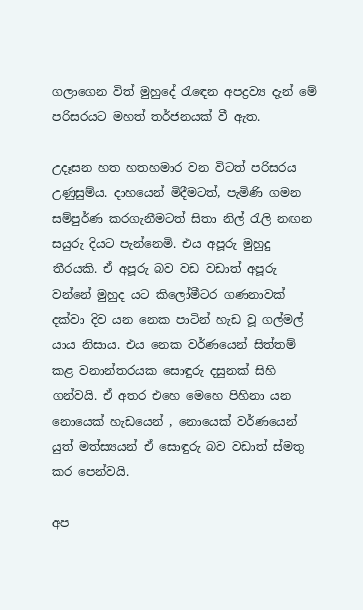ගලාගෙන විත් මුහුදේ රැඳෙන අපද්‍රව්‍ය දැන් මේ පරිසරයට මහත් තර්ජනයක් වී ඇත.

උදෑසන හත හතහමාර වන විටත් පරිසරය උණුසුම්ය. දාහයෙන් මිදීමටත්, පැමිණි ගමන සම්පුර්ණ කරගැනීමටත් සිතා නිල් රැලි නඟන සයුරු දියට පැන්නෙමි. එය අපූරු මුහුදු තීරයකි. ඒ අපූරු බව වඩ වඩාත් අපූරු වන්නේ මුහුද යට කිලෝමීටර ගණනාවක් දක්වා දිව යන නෙක පාටින් හැඩ වූ ගල්මල් යාය නිසාය. එය නෙක වර්ණයෙන් සිත්තම් කළ වනාන්තරයක සොඳුරු දසුනක් සිහි ගන්වයි. ඒ අතර එහෙ මෙහෙ පිහිනා යන නොයෙක් හැඩයෙන් , නොයෙක් වර්ණයෙන් යුත් මත්ස්‍යයන් ඒ සොඳුරු බව වඩාත් ස්මතු කර පෙන්වයි.

අප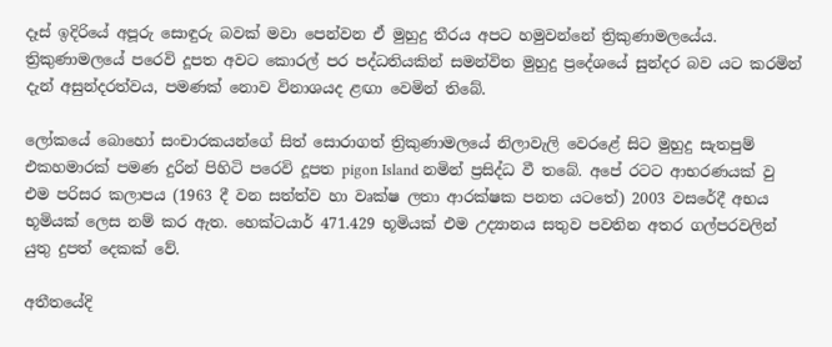දෑස් ඉදිරියේ අපූරු සොඳුරු බවක් මවා පෙන්වන ඒ මුහුදු තීරය අපට හමුවන්නේ ත්‍රිකුණාමලයේය. ත්‍රිකුණාමලයේ පරෙවි දූපත අවට කොරල් පර පද්ධතියකින් සමන්විත මුහුදු ප්‍රදේශයේ සුන්දර බව යට කරමින් දැන් අසුන්දරත්වය, පමණක් නොව විනාශයද ළඟා වෙමින් තිබේ.

ලෝකයේ බොහෝ සංචාරකයන්ගේ සිත් සොරාගත් ත්‍රිකුණාමලයේ නිලාවැලි වෙරළේ සිට මුහුදු සැතපුම් එකහමාරක් පමණ දුරින් පිහිටි පරෙවි දූපත pigon Island නමින් ප්‍රසිද්ධ වී තබේ. අපේ රටට ආභරණයක් වු එම පරිසර කලාපය (1963 දී වන සත්ත්ව හා වෘක්ෂ ලතා ආරක්ෂක පනත යටතේ) 2003 වසරේදී අභය භූමියක් ලෙස නම් කර ඇත. හෙක්ටයාර් 471.429 භූමියක් එම උද්‍යානය සතුව පවතින අතර ගල්පරවලින් යුතු දුපත් දෙකක් වේ.

අතීතයේදි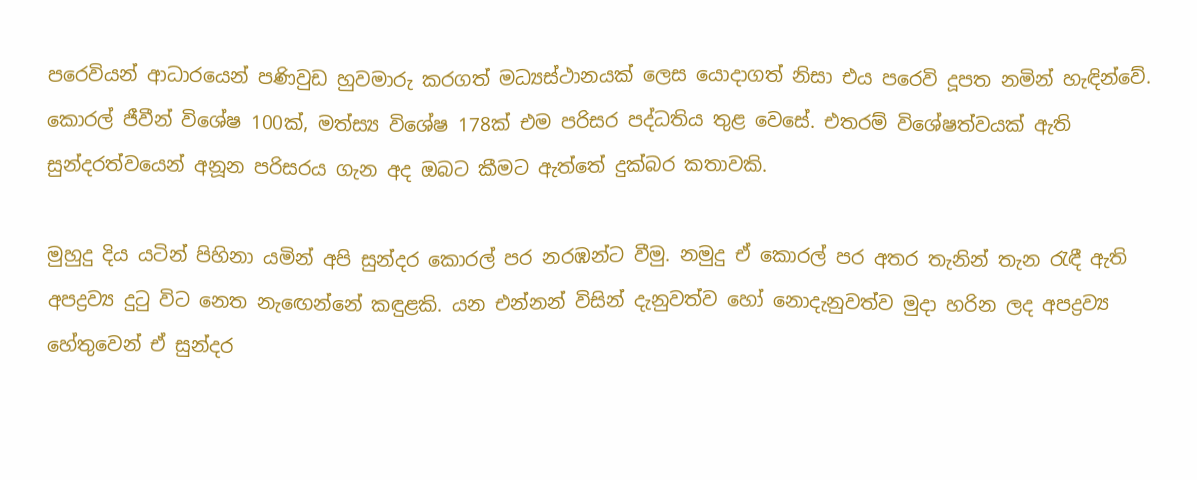පරෙවියන් ආධාරයෙන් පණිවුඩ හුවමාරු කරගත් මධ්‍යස්ථානයක් ලෙස යොදාගත් නිසා එය පරෙවි දූපත නමින් හැඳින්වේ. කොරල් ජීවීන් විශේෂ 100ක්, මත්ස්‍ය විශේෂ 178ක් එම පරිසර පද්ධතිය තුළ වෙසේ. එතරම් විශේෂත්වයක් ඇති සුන්දරත්වයෙන් අනූන පරිසරය ගැන අද ඔබට කීමට ඇත්තේ දුක්බර කතාවකි.

මුහුදු දිය යටින් පිහිනා යමින් අපි සුන්දර කොරල් පර නරඹන්ට වීමු. නමුදු ඒ කොරල් පර අතර තැනින් තැන රැඳී ඇති අපද්‍රව්‍ය දුටු විට නෙත නැඟෙන්නේ කඳුළකි. යන එන්නන් විසින් දැනුවත්ව හෝ නොදැනුවත්ව මුදා හරින ලද අපද්‍රව්‍ය හේතුවෙන් ඒ සුන්දර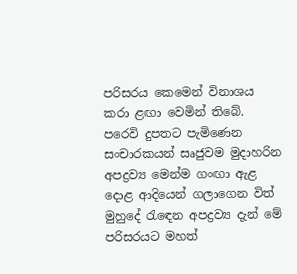පරිසරය කෙමෙන් විනාශය කරා ළඟා වෙමින් තිබේ. පරෙවි දුපතට පැමිණෙන සංචාරකයන් සෘජුවම මුදාහරින අපද්‍රව්‍ය මෙන්ම ගංඟා ඇළ දොළ ආදියෙන් ගලාගෙන විත් මුහුදේ රැඳෙන අපද්‍රව්‍ය දැන් මේ පරිසරයට මහත්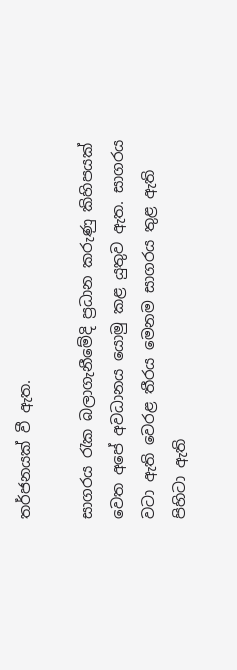තර්ජනයක් වී ඇත.

සාගරය රැක බලාගැනීමේදි ප්‍රධාන කරුණු කිහිපයක් වෙත අපේ අවධානය යොමු කළ යුතුව ඇත. සාගරය වටා ඇති වෙරළ තීරය මෙනම සාගරය තුළ ඇති පිහිටා ඇති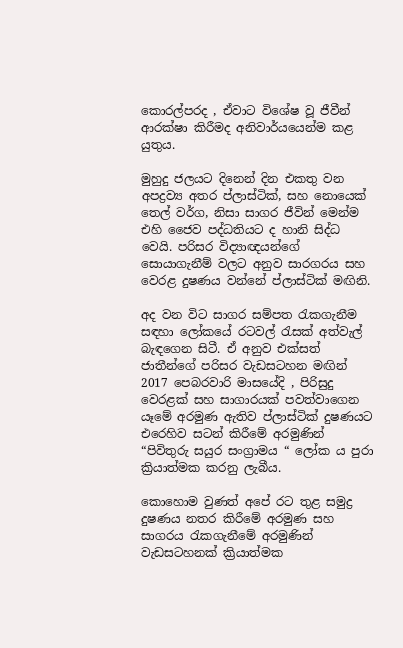කොරල්පරද , ඒවාට විශේෂ වූ ජීවීන් ආරක්ෂා කිරීමද අනිවාර්යයෙන්ම කළ යුතුය.

මුහුදු ජලයට දිනෙන් දින එකතු වන අපද්‍රව්‍ය අතර ප්ලාස්ටික්, සහ නොයෙක් තෙල් වර්ග, නිසා සාගර ජීවින් මෙන්ම එහි ජෛව පද්ධතියට ද හානි සිද්ධ වෙයි. පරිසර විද්‍යාඥයන්ගේ සොයාගැනීම් වලට අනුව සාරගරය සහ වෙරළ දුෂණය වන්නේ ප්ලාස්ටික් මඟිනි.

අද වන විට සාගර සම්පත රැකගැනීම සඳහා ලෝකයේ රටවල් රැසක් අත්වැල් බැඳගෙන සිටී. ඒ අනුව එක්සත් ජාතීන්ගේ පරිසර වැඩසටහන මඟින් 2017 පෙබරවාරි මාසයේදි , පිරිසුදු වෙරළක් සහ සාගාරයක් පවත්වාගෙන යෑමේ අරමුණ ඇතිව ප්ලාස්ටික් දුෂණයට එරෙහිව සටන් කිරීමේ අරමුණින් “පිවිතුරු සයුර සංග්‍රාමය “ ලෝක ය පුරා ක්‍රියාත්මක කරනු ලැබීය.

කොහොම වුණත් අපේ රට තුළ සමුද්‍ර දුෂණය නතර කිරීමේ අරමුණ සහ සාගරය රැකගැනීමේ අරමුණින් වැඩසටහනක් ක්‍රියාත්මක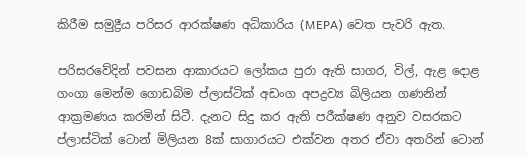කිරීම සමුද්‍රීය පරිසර ආරක්ෂණ අධිකාරිය (MEPA) වෙත පැවරි ඇත.

පරිසරවේදින් පවසන ආකාරයට ලෝකය පුරා ඇති සාගර, විල්, ඇළ දොළ ගංගා මෙන්ම ගොඩබිම ප්ලාස්ටික් අඩංග අපද්‍රව්‍ය බිලියන ගණනින් ආක්‍රමණය කරමින් සිටී. දැනට සිදු කර ඇති පරීක්ෂණ අනුව වසරකට ප්ලාස්ටික් ටොන් මිලියන 8ක් සාගාරයට එක්වන අතර ඒවා අතරින් ටොන්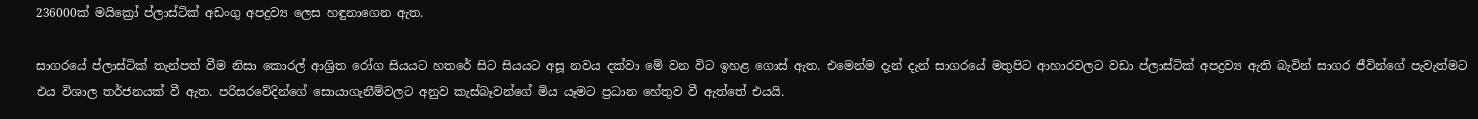236000ක් මයික්‍රෝ ප්ලාස්ටික් අඩංගු අපද්‍රව්‍ය ලෙස හඳුනාගෙන ඇත.

සාගරයේ ප්ලාස්ටික් තැන්පත් වීම නිසා කොරල් ආශ්‍රිත රෝග සියයට හතරේ සිට සියයට අසූ නවය දක්වා මේ වන විට ඉහළ ගොස් ඇත. එමෙන්ම දැන් දැන් සාගරයේ මතුපිට ආහාරවලට වඩා ප්ලාස්ටික් අපද්‍රව්‍ය ඇති බැවින් සාගර ජීවින්ගේ පැවැත්මට එය විශාල තර්ජනයක් වී ඇත. පරිසරවේදින්ගේ සොයාගැනීම්වලට අනුව කැස්බෑවන්ගේ මිය යෑමට ප්‍රධාන හේතුව වී ඇත්තේ එයයි.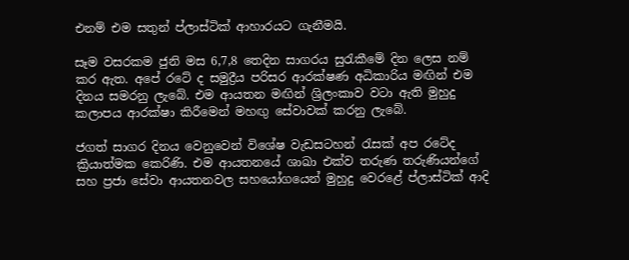එනම් එම සතුන් ප්ලාස්ටික් ආහාරයට ගැනීමයි.

සෑම වසරකම ජුනි මස 6,7,8 තෙදින සාගරය සුරැකීමේ දින ලෙස නම් කර ඇත. අපේ රටේ ද සමුද්‍රීය පරිසර ආරක්ෂණ අධිකාරිය මඟින් එම දිනය සමරනු ලැබේ. එම ආයතන මඟින් ශ්‍රිලංකාව වටා ඇති මුහුදු කලාපය ආරක්ෂා කිරීමෙන් මහඟු සේවාවක් කරනු ලැබේ.

ජගත් සාගර දිනය වෙනුවෙන් විශේෂ වැඩසටහන් රැසක් අප රටේද ක්‍රියාත්මක කෙරිණි. එම ආයතනයේ ශාඛා එක්ව තරුණ තරුණියන්ගේ සහ ප්‍රජා සේවා ආයතනවල සහයෝගයෙන් මුහුදු වෙරළේ ප්ලාස්ටික් ආදි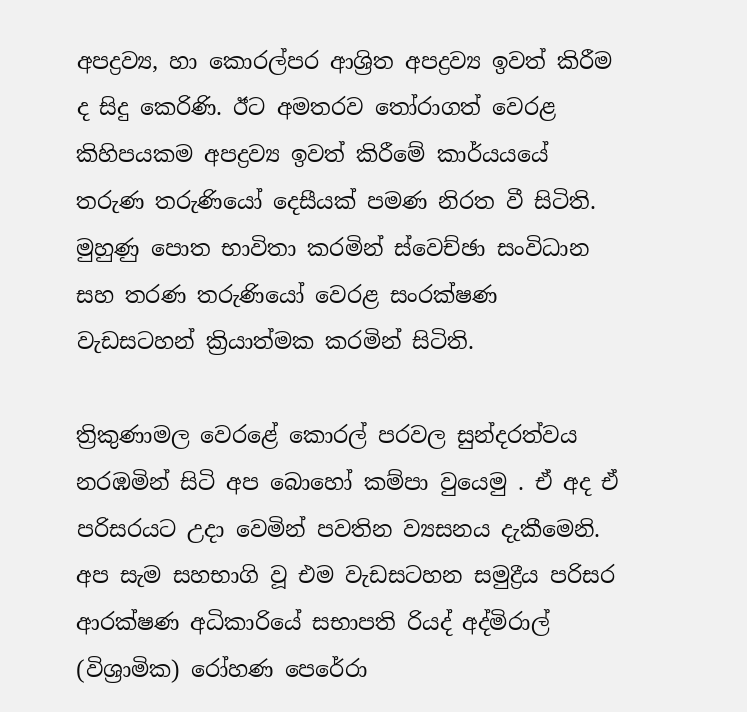අපද්‍රව්‍ය, හා කොරල්පර ආශ්‍රිත අපද්‍රව්‍ය ඉවත් කිරීම ද සිදු කෙරිණි. ඊට අමතරව තෝරාගත් වෙරළ කිහිපයකම අපද්‍රව්‍ය ඉවත් කිරීමේ කාර්යයයේ තරුණ තරුණියෝ දෙසීයක් පමණ නිරත වී සිටිති. මුහුණු පොත භාවිතා කරමින් ස්වෙච්ඡා සංවිධාන සහ තරණ තරුණියෝ වෙරළ සංරක්ෂණ වැඩසටහන් ක්‍රියාත්මක කරමින් සිටිති.

ත්‍රිකුණාමල වෙරළේ කොරල් පරවල සුන්දරත්වය නරඹමින් සිටි අප බොහෝ කම්පා වුයෙමු . ඒ අද ඒ පරිසරයට උදා වෙමින් පවතින ව්‍යසනය දැකීමෙනි. අප සැම සහභාගි වූ එම වැඩසටහන සමුද්‍රීය පරිසර ආරක්ෂණ අධිකාරියේ සභාපති රියද් අද්මිරාල් (විශ්‍රාමික) රෝහණ පෙරේරා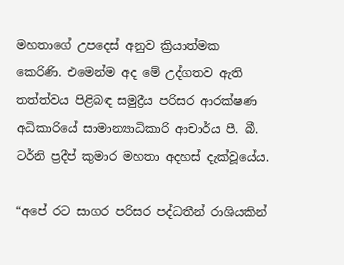මහතාගේ උපදෙස් අනුව ක්‍රියාත්මක කෙරිණි. එමෙන්ම අද මේ උද්ගතව ඇති තත්ත්වය පිළිබඳ සමුද්‍රීය පරිසර ආරක්ෂණ අධිකාරියේ සාමාන්‍යාධිකාරි ආචාර්ය පී. බී. ටර්නි ප්‍රදීප් කුමාර මහතා අදහස් දැක්වූයේය.

“අපේ රට සාගර පරිසර පද්ධතීන් රාශියකින්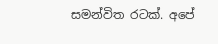සමන්විත රටක්. අපේ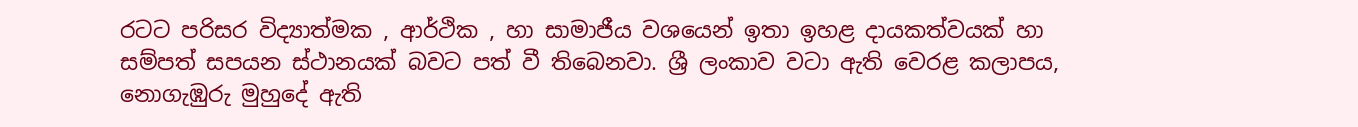රටට පරිසර විද්‍යාත්මක , ආර්ථික , හා සාමාජීය වශයෙන් ඉතා ඉහළ දායකත්වයක් හා සම්පත් සපයන ස්ථානයක් බවට පත් වී තිබෙනවා. ශ්‍රී ලංකාව වටා ඇති වෙරළ කලාපය, නොගැඹුරු මුහුදේ ඇති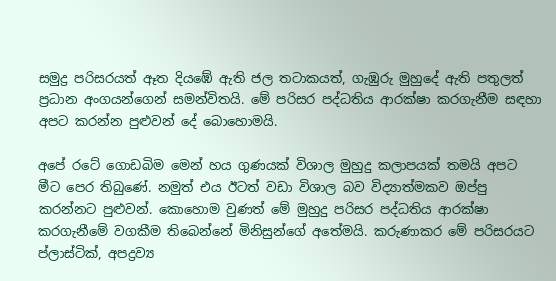සමුද්‍ර පරිසරයත් ඈත දියඹේ ඇති ජල තටාකයත්, ගැඹුරු මුහුදේ ඇති පතුලත් ප්‍රධාන අංගයන්ගෙන් සමන්විතයි. මේ පරිසර පද්ධතිය ආරක්ෂා කරගැනීම සඳහා අපට කරන්න පුළුවන් දේ බොහොමයි.

අපේ රටේ ගොඩබිම මෙන් හය ගුණයක් විශාල මුහුදු කලාපයක් තමයි අපට මීට පෙර තිබුණේ. නමුත් එය ඊටත් වඩා විශාල බව විද්‍යාත්මකව ඔප්පු කරන්නට පුළුවන්. කොහොම වුණත් මේ මුහුදු පරිසර පද්ධතිය ආරක්ෂා කරගැනීමේ වගකීම තිබෙන්නේ මිනිසුන්ගේ අතේමයි. කරුණාකර මේ පරිසරයට ප්ලාස්ටික්, අපද්‍රව්‍ය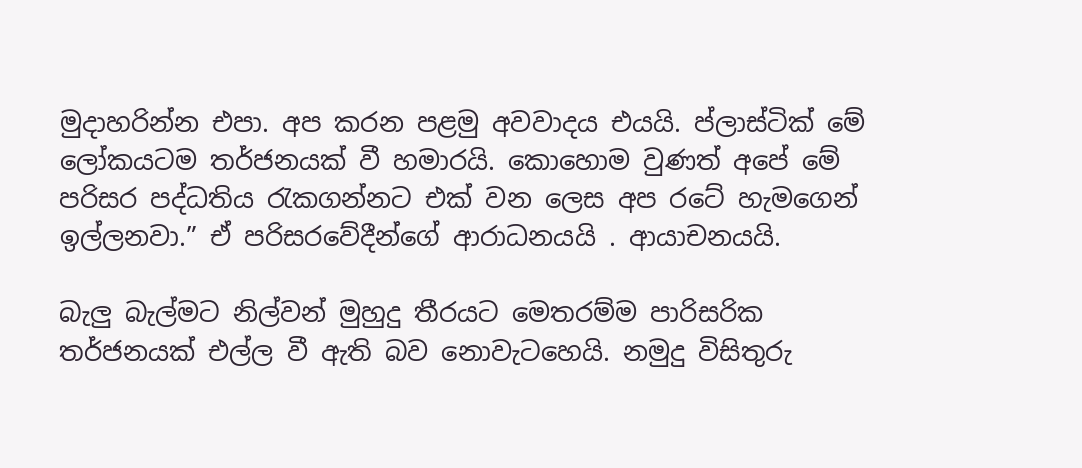මුදාහරින්න එපා. අප කරන පළමු අවවාදය එයයි. ප්ලාස්ටික් මේ ලෝකයටම තර්ජනයක් වී හමාරයි. කොහොම වුණත් අපේ මේ පරිසර පද්ධතිය රැකගන්නට එක් වන ලෙස අප රටේ හැමගෙන් ඉල්ලනවා.” ඒ පරිසරවේදීන්ගේ ආරාධනයයි . ආයාචනයයි.

බැලු බැල්මට නිල්වන් මුහුදු තීරයට මෙතරම්ම පාරිසරික තර්ජනයක් එල්ල වී ඇති බව නොවැටහෙයි. නමුදු විසිතුරු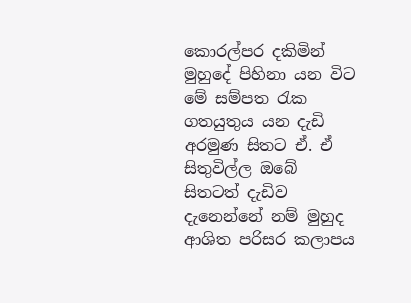කොරල්පර දකිමින් මුහුදේ පිහිනා යන විට මේ සම්පත රැක ගතයුතුය යන දැඩි අරමුණ සිතට ඒ. ඒ සිතුවිල්ල ඔබේ සිතටත් දැඩිව දැනෙන්නේ නම් මුහුද ආශිත පරිසර කලාපය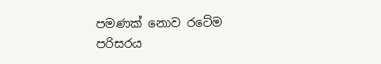පමණක් නොව රටේම පරිසරය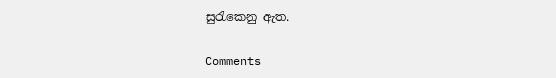සුරැකෙනු ඇත.

Comments